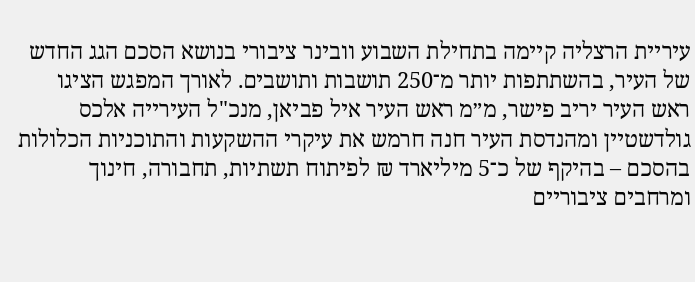עיריית הרצליה קיימה בתחילת השבוע וובינר ציבורי בנושא הסכם הגג החדש של העיר, בהשתתפות יותר מ־250 תושבות ותושבים. לאורך המפגש הציגו ראש העיר יריב פישר, מ״מ ראש העיר איל פביאן, מנכ"ל העירייה אלכס גולדשטיין ומהנדסת העיר חנה חרמש את עיקרי ההשקעות והתוכניות הכלולות בהסכם – בהיקף של כ־5 מיליארד ₪ לפיתוח תשתיות, תחבורה, חינוך ומרחבים ציבוריים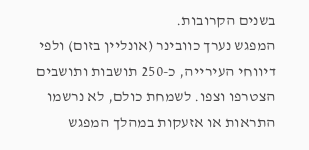בשנים הקרובות.
המפגש נערך כוובינר (אונליין בזום) ולפי דיווחי העירייה, כ-250 תושבות ותושבים הצטרפו וצפו. לשמחת כולם, לא נרשמו התראות או אזעקות במהלך המפגש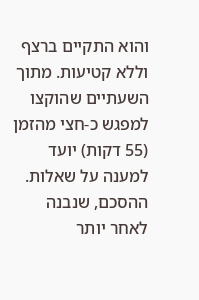והוא התקיים ברצף וללא קטיעות. מתוך השעתיים שהוקצו למפגש כ-חצי מהזמן (55 דקות) יועד למענה על שאלות.
ההסכם, שנבנה לאחר יותר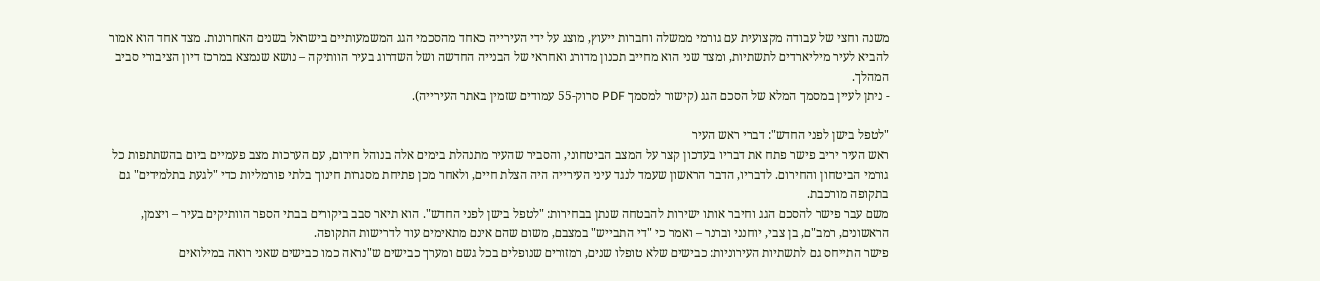משנה וחצי של עבודה מקצועית עם גורמי ממשלה וחברות ייעוץ, מוצג על ידי העירייה כאחד מהסכמי הגג המשמעותיים בישראל בשנים האחרונות. מצד אחד הוא אמור להביא לעיר מיליארדים לתשתיות, ומצד שני הוא מחייב תכנון מדורג ואחראי של הבנייה החדשה ושל השדרוג בעיר הוותיקה – נושא שנמצא במרכז דיון הציבורי סביב המהלך.
- ניתן לעיין במסמך המלא של הסכם הגג (קישור למסמך PDF סרוק-55 עמודים שזמין באתר העירייה).

"לטפל בישן לפני החדש": דברי ראש העיר
ראש העיר יריב פישר פתח את דבריו בעדכון קצר על המצב הביטחוני, והסביר שהעיר מתנהלת בימים אלה בנוהל חירום, עם הערכות מצב פעמיים ביום בהשתתפות כל גורמי הביטחון והחירום. לדבריו, הדבר הראשון שעמד לנגד עיני העירייה היה הצלת חיים, ולאחר מכן פתיחת מסגרות חינוך בלתי פורמליות כדי "לגעת בתלמידים" גם בתקופה מורכבת.
משם עבר פישר להסכם הגג וחיבר אותו ישירות להבטחה שנתן בבחירות: "לטפל בישן לפני החדש". הוא תיאר סבב ביקורים בבתי הספר הוותיקים בעיר – ויצמן, הראשונים, רמב"ם, בן צבי, יוחנני וברנר – ואמר כי "די התבייש" במצבם, משום שהם אינם מתאימים עוד לדרישות התקופה.
פישר התייחס גם לתשתיות העירוניות: כבישים שלא טופלו שנים, רמזורים שנופלים בכל גשם ומערך כבישים ש"נראה כמו כבישים שאני רואה במילואים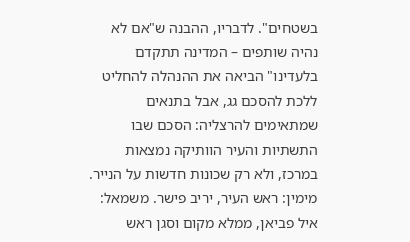בשטחים". לדבריו, ההבנה ש"אם לא נהיה שותפים – המדינה תתקדם בלעדינו" הביאה את ההנהלה להחליט ללכת להסכם גג, אבל בתנאים שמתאימים להרצליה: הסכם שבו התשתיות והעיר הוותיקה נמצאות במרכז, ולא רק שכונות חדשות על הנייר.
מימין: ראש העיר, יריב פישר. משמאל: איל פביאן, ממלא מקום וסגן ראש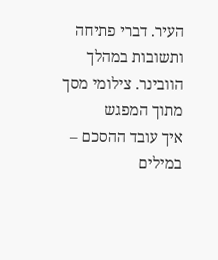העיר. דברי פתיחה ותשובות במהלך הוובינר. צילומי מסך מתוך המפגש
איך עובד ההסכם – במילים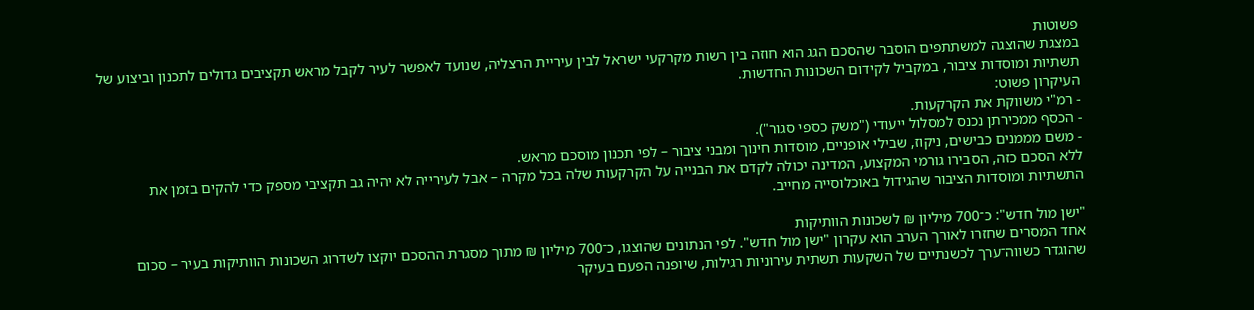פשוטות
במצגת שהוצגה למשתתפים הוסבר שהסכם הגג הוא חוזה בין רשות מקרקעי ישראל לבין עיריית הרצליה, שנועד לאפשר לעיר לקבל מראש תקציבים גדולים לתכנון וביצוע של תשתיות ומוסדות ציבור, במקביל לקידום השכונות החדשות.
העיקרון פשוט:
- רמ"י משווקת את הקרקעות.
- הכסף ממכירתן נכנס למסלול ייעודי ("משק כספי סגור").
- משם מממנים כבישים, ניקוז, שבילי אופניים, מוסדות חינוך ומבני ציבור – לפי תכנון מוסכם מראש.
ללא הסכם כזה, הסבירו גורמי המקצוע, המדינה יכולה לקדם את הבנייה על הקרקעות שלה בכל מקרה – אבל לעירייה לא יהיה גב תקציבי מספק כדי להקים בזמן את התשתיות ומוסדות הציבור שהגידול באוכלוסייה מחייב.

"ישן מול חדש": כ־700 מיליון ₪ לשכונות הוותיקות
אחד המסרים שחזרו לאורך הערב הוא עקרון "ישן מול חדש". לפי הנתונים שהוצגו, כ־700 מיליון ₪ מתוך מסגרת ההסכם יוקצו לשדרוג השכונות הוותיקות בעיר – סכום שהוגדר כשווה־ערך לכשנתיים של השקעות תשתית עירוניות רגילות, שיופנה הפעם בעיקר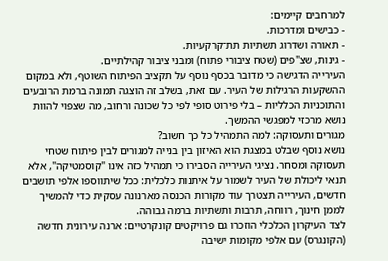למרחבים קיימים:
- כבישים ומדרכות.
- תאורה ושדרוג תשתיות תת־קרקעיות.
- גינות, שצ"פים (שטח ציבורי פתוח) ומבני ציבור קהילתיים.
העירייה הדגישה כי מדובר בכסף נוסף על תקציב הפיתוח השוטף, ולא במקום ההשקעות הרגילות של העיר. עם זאת, בשלב זה הוצגה תמונה ברמת הרובעים והתוכניות הכלליות – בלי פירוט סופי לפי כל שכונה ורחוב, מה שצפוי להוות נושא מרכזי למפגשי ההמשך.
מגורים ותעסוקה: למה התמהיל כל כך חשוב?
נושא נוסף שבלט במצגת הוא האיזון בין בנייה למגורים לבין פיתוח שטחי תעסוקה ומסחר. נציגי העירייה הסבירו כי תמהיל כזה אינו "קוסמטיקה", אלא תנאי ליכולת של העיר לשמור על איתנות כלכלית: ככל שיתווספו אלפי תושבים חדשים, העירייה תצטרך עוד מקורות הכנסה מארנונה עסקית כדי להמשיך לממן חינוך, רווחה, תרבות ותשתיות ברמה גבוהה.
לצד העיקרון הכלכלי הוזכרו גם פרויקטים קונקרטיים: ארנה עירונית חדשה (הקונגרס) עם אלפי מקומות ישיבה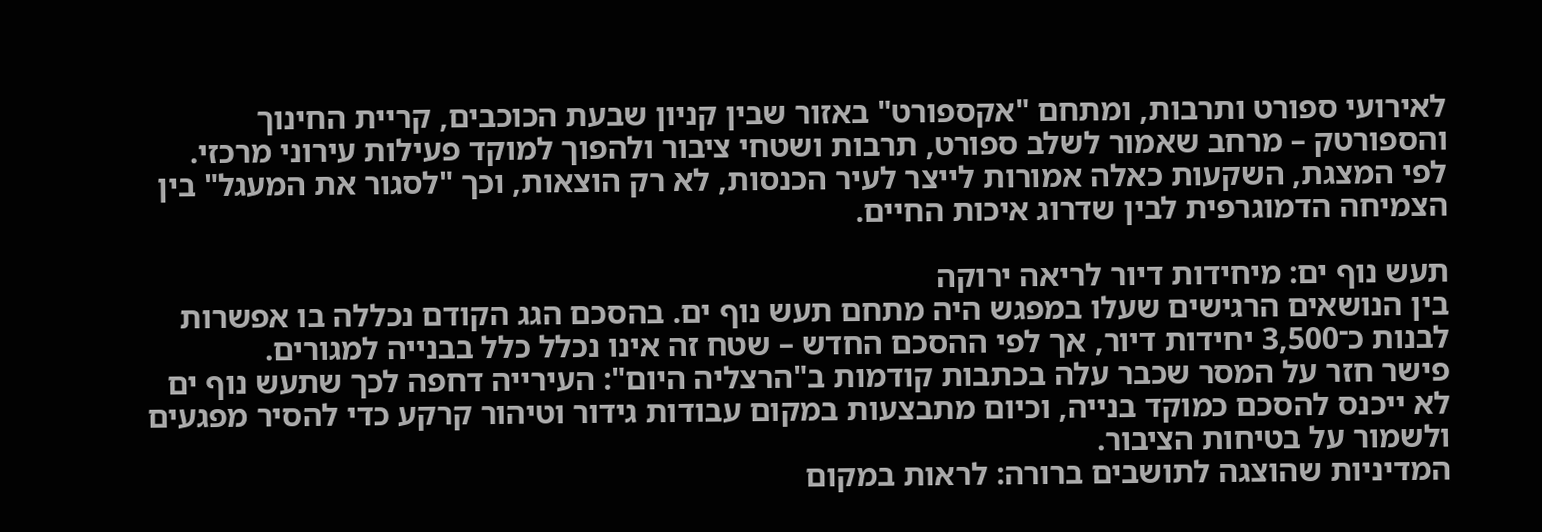לאירועי ספורט ותרבות, ומתחם "אקספורט" באזור שבין קניון שבעת הכוכבים, קריית החינוך והספורטק – מרחב שאמור לשלב ספורט, תרבות ושטחי ציבור ולהפוך למוקד פעילות עירוני מרכזי. לפי המצגת, השקעות כאלה אמורות לייצר לעיר הכנסות, לא רק הוצאות, וכך "לסגור את המעגל" בין הצמיחה הדמוגרפית לבין שדרוג איכות החיים.

תעש נוף ים: מיחידות דיור לריאה ירוקה
בין הנושאים הרגישים שעלו במפגש היה מתחם תעש נוף ים. בהסכם הגג הקודם נכללה בו אפשרות לבנות כ־3,500 יחידות דיור, אך לפי ההסכם החדש – שטח זה אינו נכלל כלל בבנייה למגורים.
פישר חזר על המסר שכבר עלה בכתבות קודמות ב"הרצליה היום": העירייה דחפה לכך שתעש נוף ים לא ייכנס להסכם כמוקד בנייה, וכיום מתבצעות במקום עבודות גידור וטיהור קרקע כדי להסיר מפגעים ולשמור על בטיחות הציבור.
המדיניות שהוצגה לתושבים ברורה: לראות במקום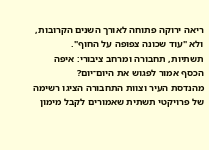ריאה ירוקה פתוחה לאורך השנים הקרובות, ולא "עוד שכונה צפופה על החוף".
תשתיות, תחבורה ומרחב ציבורי: איפה הכסף אמור לפגוש את היום־יום?
מהנדסת העיר וצוות התחבורה הציגו רשימה של פרויקטי תשתית שאמורים לקבל מימון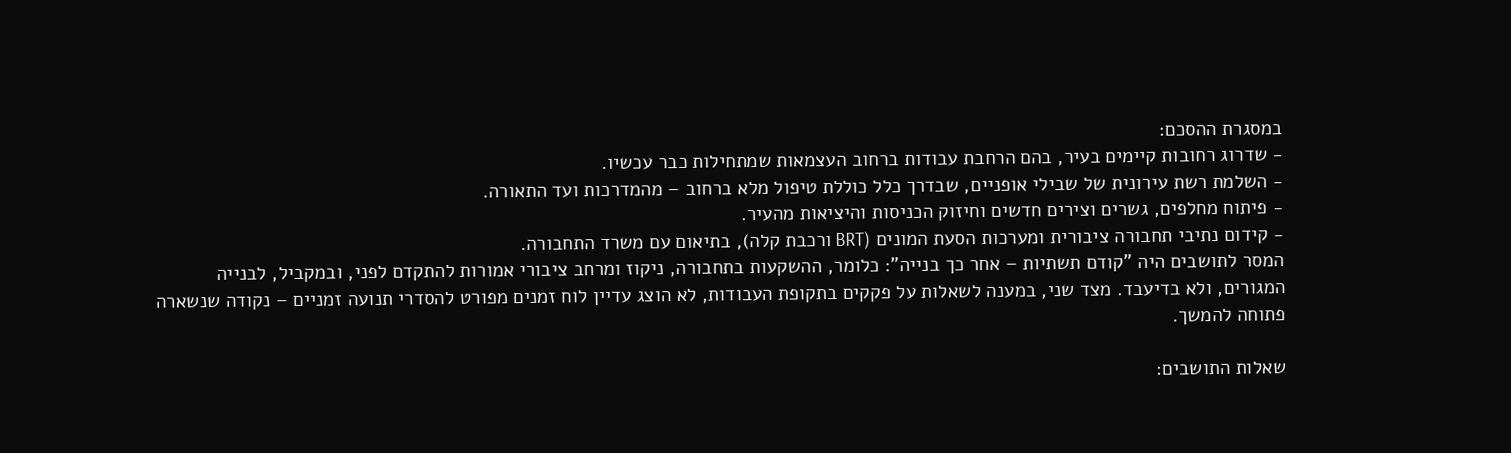במסגרת ההסכם:
- שדרוג רחובות קיימים בעיר, בהם הרחבת עבודות ברחוב העצמאות שמתחילות כבר עכשיו.
- השלמת רשת עירונית של שבילי אופניים, שבדרך כלל כוללת טיפול מלא ברחוב – מהמדרכות ועד התאורה.
- פיתוח מחלפים, גשרים וצירים חדשים וחיזוק הכניסות והיציאות מהעיר.
- קידום נתיבי תחבורה ציבורית ומערכות הסעת המונים (BRT ורכבת קלה), בתיאום עם משרד התחבורה.
המסר לתושבים היה "קודם תשתיות – אחר כך בנייה": כלומר, ההשקעות בתחבורה, ניקוז ומרחב ציבורי אמורות להתקדם לפני, ובמקביל, לבנייה המגורים, ולא בדיעבד. מצד שני, במענה לשאלות על פקקים בתקופת העבודות, לא הוצג עדיין לוח זמנים מפורט להסדרי תנועה זמניים – נקודה שנשארה פתוחה להמשך.

שאלות התושבים: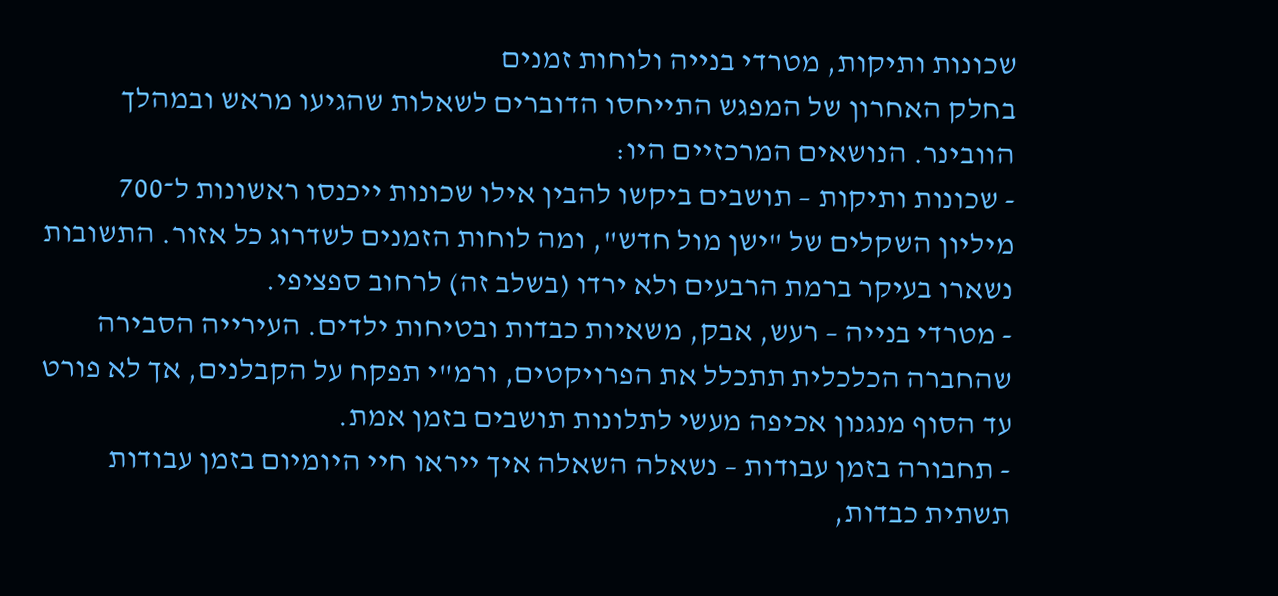שכונות ותיקות, מטרדי בנייה ולוחות זמנים
בחלק האחרון של המפגש התייחסו הדוברים לשאלות שהגיעו מראש ובמהלך הוובינר. הנושאים המרכזיים היו:
- שכונות ותיקות – תושבים ביקשו להבין אילו שכונות ייכנסו ראשונות ל־700 מיליון השקלים של "ישן מול חדש", ומה לוחות הזמנים לשדרוג כל אזור. התשובות נשארו בעיקר ברמת הרבעים ולא ירדו (בשלב זה) לרחוב ספציפי.
- מטרדי בנייה – רעש, אבק, משאיות כבדות ובטיחות ילדים. העירייה הסבירה שהחברה הכלכלית תתכלל את הפרויקטים, ורמ"י תפקח על הקבלנים, אך לא פורט עד הסוף מנגנון אכיפה מעשי לתלונות תושבים בזמן אמת.
- תחבורה בזמן עבודות – נשאלה השאלה איך ייראו חיי היומיום בזמן עבודות תשתית כבדות,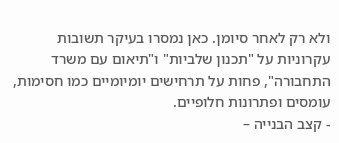ולא רק לאחר סיומן. כאן נמסרו בעיקר תשובות עקרוניות על "תכנון שלביות" ו"תיאום עם משרד התחבורה", פחות על תרחישים יומיומיים כמו חסימות, עומסים ופתרונות חלופיים.
- קצב הבנייה –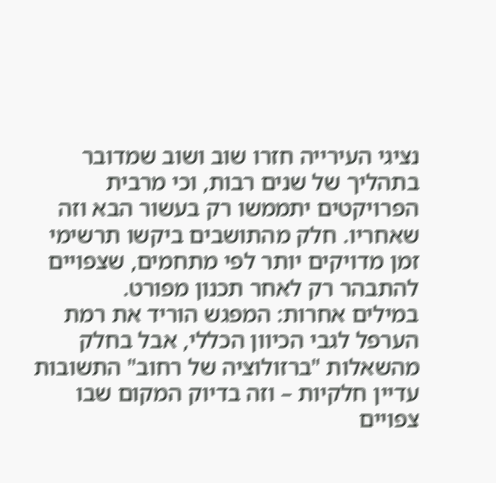נציגי העירייה חזרו שוב ושוב שמדובר בתהליך של שנים רבות, וכי מרבית הפרויקטים יתממשו רק בעשור הבא וזה שאחריו. חלק מהתושבים ביקשו תרשימי זמן מדויקים יותר לפי מתחמים, שצפויים להתבהר רק לאחר תכנון מפורט.
במילים אחרות: המפגש הוריד את רמת הערפל לגבי הכיוון הכללי, אבל בחלק מהשאלות "ברזולוציה של רחוב" התשובות עדיין חלקיות – וזה בדיוק המקום שבו צפויים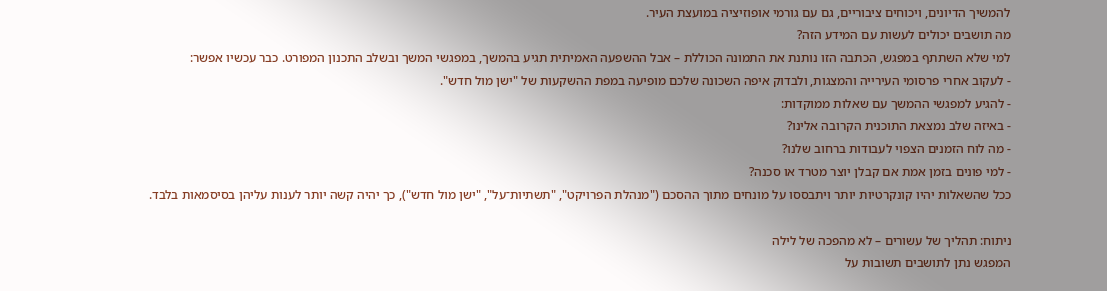להמשיך הדיונים, ויכוחים ציבוריים, גם עם גורמי אופוזיציה במועצת העיר.
מה תושבים יכולים לעשות עם המידע הזה?
למי שלא השתתף במפגש, הכתבה הזו נותנת את התמונה הכוללת – אבל ההשפעה האמיתית תגיע בהמשך, במפגשי המשך ובשלב התכנון המפורט. כבר עכשיו אפשר:
- לעקוב אחרי פרסומי העירייה והמצגות, ולבדוק איפה השכונה שלכם מופיעה במפת ההשקעות של "ישן מול חדש".
- להגיע למפגשי ההמשך עם שאלות ממוקדות:
- באיזה שלב נמצאת התוכנית הקרובה אלינו?
- מה לוח הזמנים הצפוי לעבודות ברחוב שלנו?
- למי פונים בזמן אמת אם קבלן יוצר מטרד או סכנה?
ככל שהשאלות יהיו קונקרטיות יותר ויתבססו על מונחים מתוך ההסכם ("מנהלת הפרויקט", "תשתיות־על", "ישן מול חדש"), כך יהיה קשה יותר לענות עליהן בסיסמאות בלבד.

ניתוח: תהליך של עשורים – לא מהפכה של לילה
המפגש נתן לתושבים תשובות על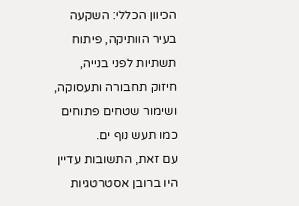הכיוון הכללי: השקעה בעיר הוותיקה, פיתוח תשתיות לפני בנייה, חיזוק תחבורה ותעסוקה, ושימור שטחים פתוחים כמו תעש נוף ים.
עם זאת, התשובות עדיין היו ברובן אסטרטגיות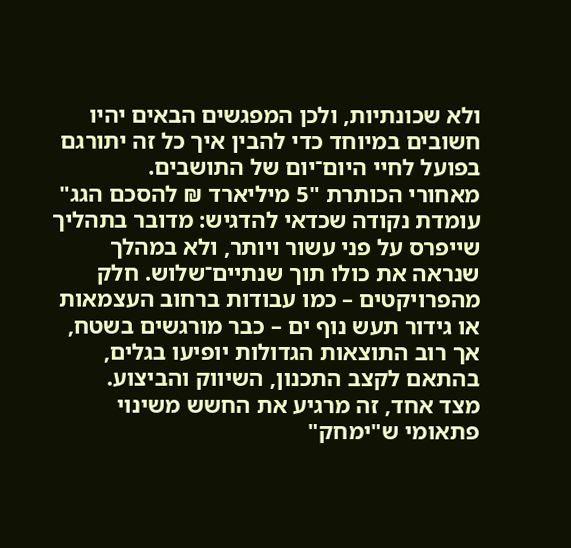ולא שכונתיות, ולכן המפגשים הבאים יהיו חשובים במיוחד כדי להבין איך כל זה יתורגם בפועל לחיי היום־יום של התושבים.
מאחורי הכותרת "5 מיליארד ₪ להסכם הגג" עומדת נקודה שכדאי להדגיש: מדובר בתהליך שייפרס על פני עשור ויותר, ולא במהלך שנראה את כולו תוך שנתיים־שלוש. חלק מהפרויקטים – כמו עבודות ברחוב העצמאות או גידור תעש נוף ים – כבר מורגשים בשטח, אך רוב התוצאות הגדולות יופיעו בגלים, בהתאם לקצב התכנון, השיווק והביצוע.
מצד אחד, זה מרגיע את החשש משינוי פתאומי ש"ימחק"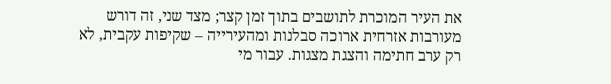את העיר המוכרת לתושבים בתוך זמן קצר; מצד שני, זה דורש מעורבות אזרחית ארוכה סבלנות ומהעירייה – שקיפות עקבית, לא רק ערב חתימה והצגת מצגות. עבור מי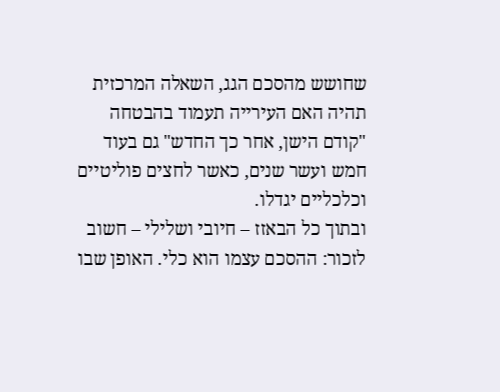שחושש מהסכם הגג, השאלה המרכזית תהיה האם העירייה תעמוד בהבטחה "קודם הישן, אחר כך החדש" גם בעוד חמש ועשר שנים, כאשר לחצים פוליטיים וכלכליים יגדלו.
ובתוך כל הבאזז – חיובי ושלילי – חשוב לזכור: ההסכם עצמו הוא כלי. האופן שבו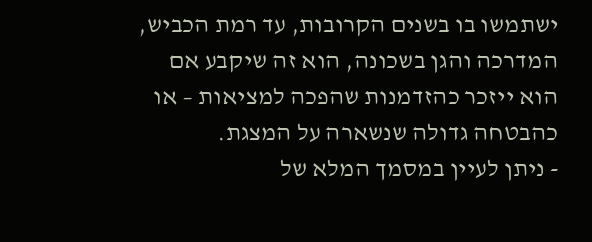ישתמשו בו בשנים הקרובות, עד רמת הכביש, המדרכה והגן בשכונה, הוא זה שיקבע אם הוא ייזכר כהזדמנות שהפכה למציאות – או כהבטחה גדולה שנשארה על המצגת.
- ניתן לעיין במסמך המלא של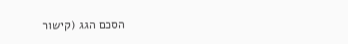הסכם הגג (קישור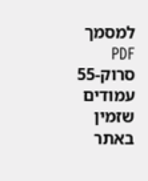למסמך PDF סרוק-55 עמודים שזמין באתר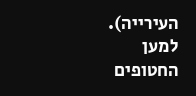העירייה).
למען החטופים